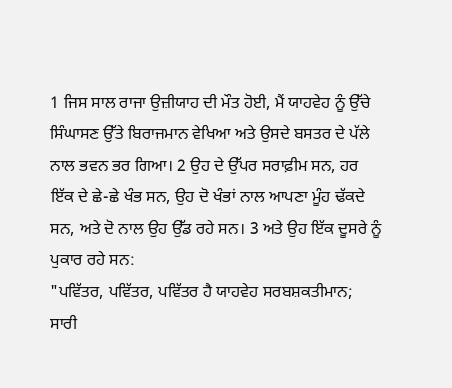1 ਜਿਸ ਸਾਲ ਰਾਜਾ ਉਜ਼ੀਯਾਹ ਦੀ ਮੌਤ ਹੋਈ, ਮੈਂ ਯਾਹਵੇਹ ਨੂੰ ਉੱਚੇ ਸਿੰਘਾਸਣ ਉੱਤੇ ਬਿਰਾਜਮਾਨ ਵੇਖਿਆ ਅਤੇ ਉਸਦੇ ਬਸਤਰ ਦੇ ਪੱਲੇ ਨਾਲ ਭਵਨ ਭਰ ਗਿਆ। 2 ਉਹ ਦੇ ਉੱਪਰ ਸਰਾਫ਼ੀਮ ਸਨ, ਹਰ ਇੱਕ ਦੇ ਛੇ-ਛੇ ਖੰਭ ਸਨ, ਉਹ ਦੋ ਖੰਭਾਂ ਨਾਲ ਆਪਣਾ ਮੂੰਹ ਢੱਕਦੇ ਸਨ, ਅਤੇ ਦੋ ਨਾਲ ਉਹ ਉੱਡ ਰਹੇ ਸਨ। 3 ਅਤੇ ਉਹ ਇੱਕ ਦੂਸਰੇ ਨੂੰ ਪੁਕਾਰ ਰਹੇ ਸਨ:
"ਪਵਿੱਤਰ, ਪਵਿੱਤਰ, ਪਵਿੱਤਰ ਹੈ ਯਾਹਵੇਹ ਸਰਬਸ਼ਕਤੀਮਾਨ;
ਸਾਰੀ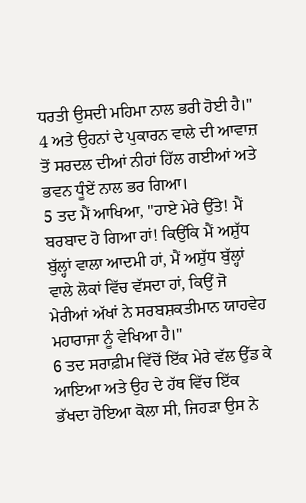ਧਰਤੀ ਉਸਦੀ ਮਹਿਮਾ ਨਾਲ ਭਰੀ ਹੋਈ ਹੈ।"
4 ਅਤੇ ਉਹਨਾਂ ਦੇ ਪੁਕਾਰਨ ਵਾਲੇ ਦੀ ਆਵਾਜ਼ ਤੋਂ ਸਰਦਲ ਦੀਆਂ ਨੀਹਾਂ ਹਿੱਲ ਗਈਆਂ ਅਤੇ ਭਵਨ ਧੂੰਏਂ ਨਾਲ ਭਰ ਗਿਆ।
5 ਤਦ ਮੈਂ ਆਖਿਆ, "ਹਾਏ ਮੇਰੇ ਉੱਤੇ! ਮੈਂ ਬਰਬਾਦ ਹੋ ਗਿਆ ਹਾਂ! ਕਿਉਂਕਿ ਮੈਂ ਅਸ਼ੁੱਧ ਬੁੱਲ੍ਹਾਂ ਵਾਲਾ ਆਦਮੀ ਹਾਂ, ਮੈਂ ਅਸ਼ੁੱਧ ਬੁੱਲ੍ਹਾਂ ਵਾਲੇ ਲੋਕਾਂ ਵਿੱਚ ਵੱਸਦਾ ਹਾਂ, ਕਿਉਂ ਜੋ ਮੇਰੀਆਂ ਅੱਖਾਂ ਨੇ ਸਰਬਸ਼ਕਤੀਮਾਨ ਯਾਹਵੇਹ ਮਹਾਰਾਜਾ ਨੂੰ ਵੇਖਿਆ ਹੈ।"
6 ਤਦ ਸਰਾਫ਼ੀਮ ਵਿੱਚੋਂ ਇੱਕ ਮੇਰੇ ਵੱਲ ਉੱਡ ਕੇ ਆਇਆ ਅਤੇ ਉਹ ਦੇ ਹੱਥ ਵਿੱਚ ਇੱਕ ਭੱਖਦਾ ਹੋਇਆ ਕੋਲਾ ਸੀ, ਜਿਹੜਾ ਉਸ ਨੇ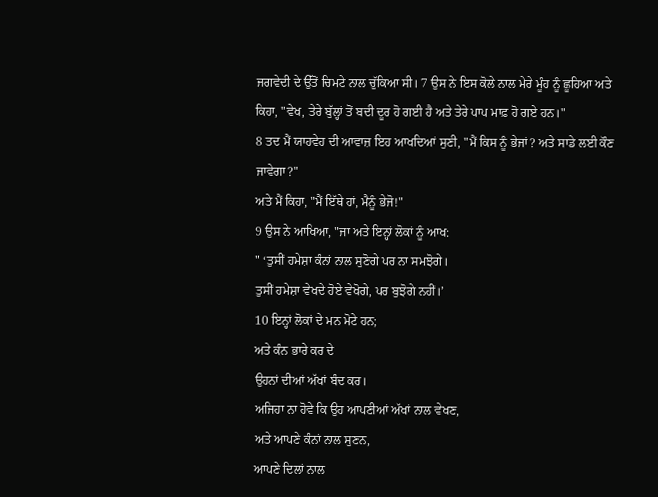ਜਗਵੇਦੀ ਦੇ ਉੱਤੋਂ ਚਿਮਟੇ ਨਾਲ ਚੁੱਕਿਆ ਸੀ। 7 ਉਸ ਨੇ ਇਸ ਕੋਲੇ ਨਾਲ ਮੇਰੇ ਮੂੰਹ ਨੂੰ ਛੂਹਿਆ ਅਤੇ ਕਿਹਾ, "ਵੇਖ, ਤੇਰੇ ਬੁੱਲ੍ਹਾਂ ਤੋਂ ਬਦੀ ਦੂਰ ਹੋ ਗਈ ਹੈ ਅਤੇ ਤੇਰੇ ਪਾਪ ਮਾਫ਼ ਹੋ ਗਏ ਹਨ।"
8 ਤਦ ਮੈਂ ਯਾਹਵੇਹ ਦੀ ਆਵਾਜ਼ ਇਹ ਆਖਦਿਆਂ ਸੁਣੀ, "ਮੈਂ ਕਿਸ ਨੂੰ ਭੇਜਾਂ? ਅਤੇ ਸਾਡੇ ਲਈ ਕੌਣ ਜਾਵੇਗਾ?"
ਅਤੇ ਮੈਂ ਕਿਹਾ, "ਮੈਂ ਇੱਥੇ ਹਾਂ, ਮੈਨੂੰ ਭੇਜੋ!"
9 ਉਸ ਨੇ ਆਖਿਆ, "ਜਾ ਅਤੇ ਇਨ੍ਹਾਂ ਲੋਕਾਂ ਨੂੰ ਆਖ:
" ‘ਤੁਸੀਂ ਹਮੇਸ਼ਾ ਕੰਨਾਂ ਨਾਲ ਸੁਣੋਗੇ ਪਰ ਨਾ ਸਮਝੋਗੇ।
ਤੁਸੀਂ ਹਮੇਸ਼ਾ ਵੇਖਦੇ ਹੋਏ ਵੇਖੋਗੇ, ਪਰ ਬੁਝੋਗੇ ਨਹੀਂ।’
10 ਇਨ੍ਹਾਂ ਲੋਕਾਂ ਦੇ ਮਨ ਮੋਟੇ ਹਨ;
ਅਤੇ ਕੰਨ ਭਾਰੇ ਕਰ ਦੇ
ਉਹਨਾਂ ਦੀਆਂ ਅੱਖਾਂ ਬੰਦ ਕਰ।
ਅਜਿਹਾ ਨਾ ਹੋਵੇ ਕਿ ਉਹ ਆਪਣੀਆਂ ਅੱਖਾਂ ਨਾਲ ਵੇਖਣ,
ਅਤੇ ਆਪਣੇ ਕੰਨਾਂ ਨਾਲ ਸੁਣਨ,
ਆਪਣੇ ਦਿਲਾਂ ਨਾਲ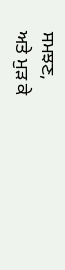ਸਮਝਣ,
ਅਤੇ ਮੁੜ ਕੇ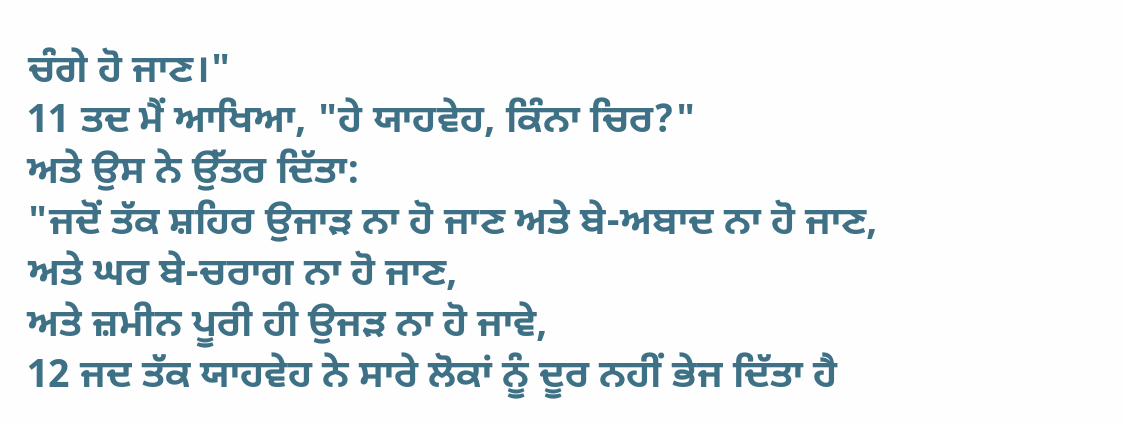ਚੰਗੇ ਹੋ ਜਾਣ।"
11 ਤਦ ਮੈਂ ਆਖਿਆ, "ਹੇ ਯਾਹਵੇਹ, ਕਿੰਨਾ ਚਿਰ?"
ਅਤੇ ਉਸ ਨੇ ਉੱਤਰ ਦਿੱਤਾ:
"ਜਦੋਂ ਤੱਕ ਸ਼ਹਿਰ ਉਜਾੜ ਨਾ ਹੋ ਜਾਣ ਅਤੇ ਬੇ-ਅਬਾਦ ਨਾ ਹੋ ਜਾਣ,
ਅਤੇ ਘਰ ਬੇ-ਚਰਾਗ ਨਾ ਹੋ ਜਾਣ,
ਅਤੇ ਜ਼ਮੀਨ ਪੂਰੀ ਹੀ ਉਜੜ ਨਾ ਹੋ ਜਾਵੇ,
12 ਜਦ ਤੱਕ ਯਾਹਵੇਹ ਨੇ ਸਾਰੇ ਲੋਕਾਂ ਨੂੰ ਦੂਰ ਨਹੀਂ ਭੇਜ ਦਿੱਤਾ ਹੈ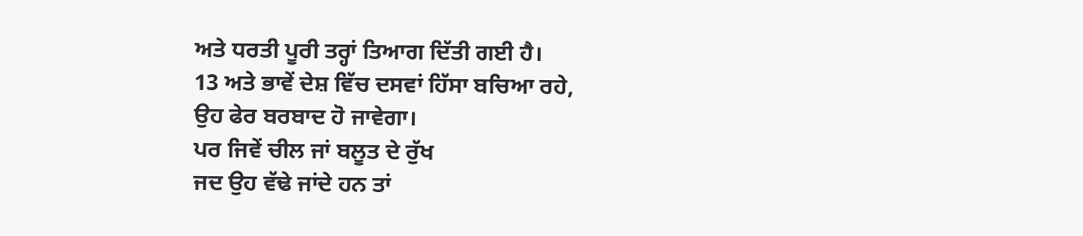ਅਤੇ ਧਰਤੀ ਪੂਰੀ ਤਰ੍ਹਾਂ ਤਿਆਗ ਦਿੱਤੀ ਗਈ ਹੈ।
13 ਅਤੇ ਭਾਵੇਂ ਦੇਸ਼ ਵਿੱਚ ਦਸਵਾਂ ਹਿੱਸਾ ਬਚਿਆ ਰਹੇ,
ਉਹ ਫੇਰ ਬਰਬਾਦ ਹੋ ਜਾਵੇਗਾ।
ਪਰ ਜਿਵੇਂ ਚੀਲ ਜਾਂ ਬਲੂਤ ਦੇ ਰੁੱਖ
ਜਦ ਉਹ ਵੱਢੇ ਜਾਂਦੇ ਹਨ ਤਾਂ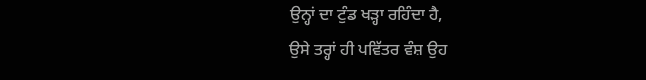ਉਨ੍ਹਾਂ ਦਾ ਟੁੰਡ ਖੜ੍ਹਾ ਰਹਿੰਦਾ ਹੈ,
ਉਸੇ ਤਰ੍ਹਾਂ ਹੀ ਪਵਿੱਤਰ ਵੰਸ਼ ਉਹ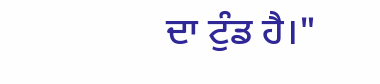ਦਾ ਟੁੰਡ ਹੈ।"